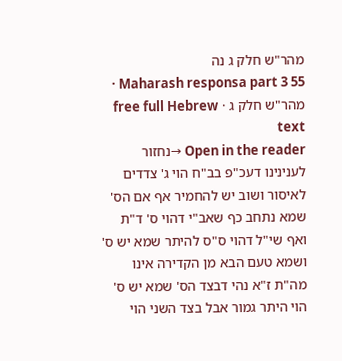מהר"ש חלק ג נה
Maharash responsa part 3 55 · מהר"ש חלק ג · free full Hebrew text
Open in the reader →נחזור לענינינו דעכ"פ בב"ח הוי ג' צדדים לאיסור ושוב יש להחמיר אף אם הס' שמא נתחב כף שאב"י דהוי ס' ד"ת ואף שי"ל דהוי ס"ס להיתר שמא יש ס' ושמא טעם הבא מן הקדירה אינו מה"ת ז"א נהי דבצד הס' שמא יש ס' הוי היתר גמור אבל בצד השני הוי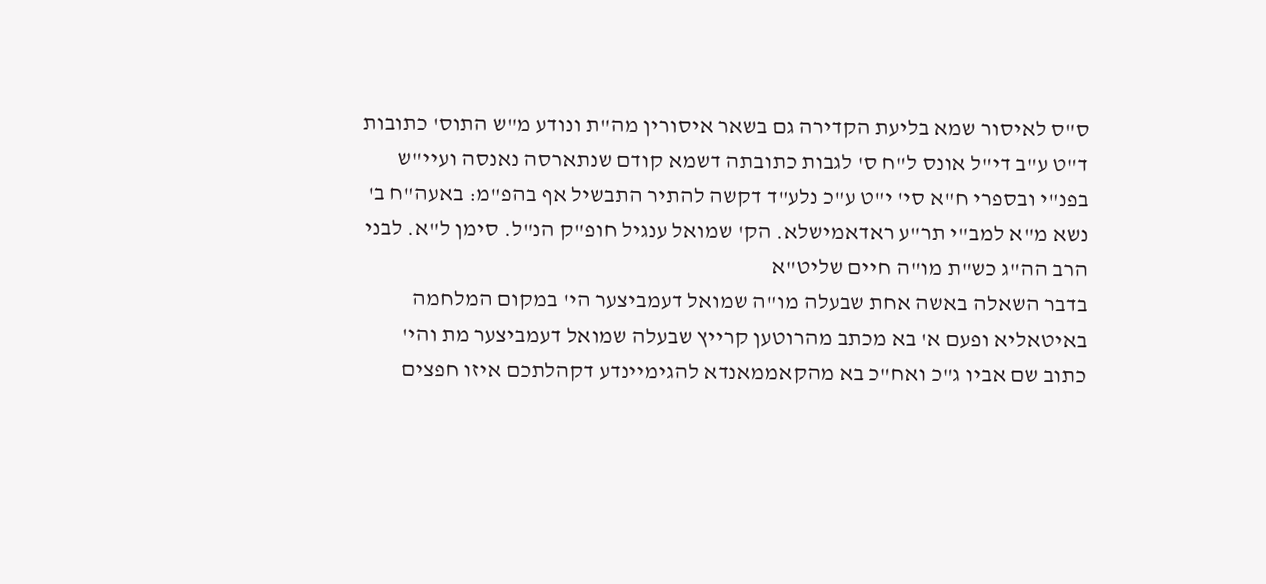ס"ס לאיסור שמא בליעת הקדירה גם בשאר איסורין מה"ת ונודע מ"ש התוס' כתובות ד"ט ע"ב די"ל אונס ל"ח ס' לגבות כתובתה דשמא קודם שנתארסה נאנסה ועיי"ש בפנ"י ובספרי ח"א סי' י"ט ע"כ נלע"ד דקשה להתיר התבשיל אף בהפ"מ: באעה"ח ב' נשא מ"א למב"י תר"ע ראדאמישלא. הק' שמואל ענגיל חופ"ק הנ"ל. סימן ל"א. לבני הרב הה"ג כש"ת מו"ה חיים שליט"א
בדבר השאלה באשה אחת שבעלה מו"ה שמואל דעמביצער הי' במקום המלחמה באיטאליא ופעם א' בא מכתב מהרוטען קרייץ שבעלה שמואל דעמביצער מת והי' כתוב שם אביו ג"כ ואח"כ בא מהקאממאנדא להגימיינדע דקהלתכם איזו חפצים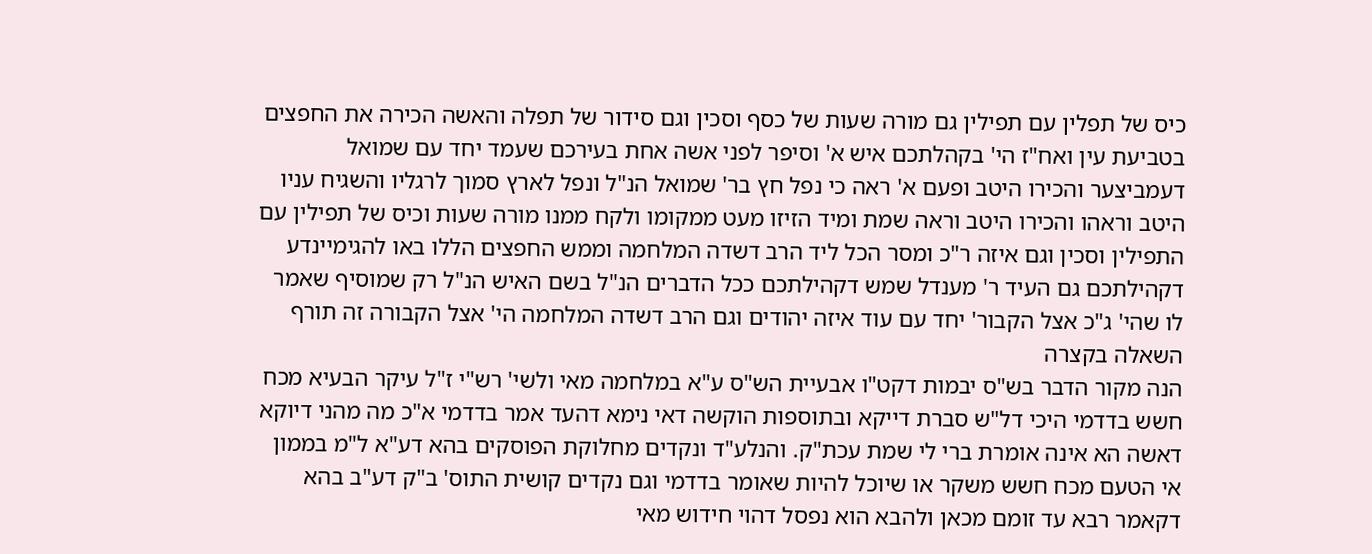כיס של תפלין עם תפילין גם מורה שעות של כסף וסכין וגם סידור של תפלה והאשה הכירה את החפצים בטביעת עין ואח"ז הי' בקהלתכם איש א' וסיפר לפני אשה אחת בעירכם שעמד יחד עם שמואל דעמביצער והכירו היטב ופעם א' ראה כי נפל חץ בר' שמואל הנ"ל ונפל לארץ סמוך לרגליו והשגיח עניו היטב וראהו והכירו היטב וראה שמת ומיד הזיזו מעט ממקומו ולקח ממנו מורה שעות וכיס של תפילין עם התפילין וסכין וגם איזה ר"כ ומסר הכל ליד הרב דשדה המלחמה וממש החפצים הללו באו להגימיינדע דקהילתכם גם העיד ר' מענדל שמש דקהילתכם ככל הדברים הנ"ל בשם האיש הנ"ל רק שמוסיף שאמר לו שהי' ג"כ אצל הקבור' יחד עם עוד איזה יהודים וגם הרב דשדה המלחמה הי' אצל הקבורה זה תורף השאלה בקצרה
הנה מקור הדבר בש"ס יבמות דקט"ו אבעיית הש"ס ע"א במלחמה מאי ולשי' רש"י ז"ל עיקר הבעיא מכח חשש בדדמי היכי דל"ש סברת דייקא ובתוספות הוקשה דאי נימא דהעד אמר בדדמי א"כ מה מהני דיוקא דאשה הא אינה אומרת ברי לי שמת עכת"ק. והנלע"ד ונקדים מחלוקת הפוסקים בהא דע"א ל"מ בממון אי הטעם מכח חשש משקר או שיוכל להיות שאומר בדדמי וגם נקדים קושית התוס' ב"ק דע"ב בהא דקאמר רבא עד זומם מכאן ולהבא הוא נפסל דהוי חידוש מאי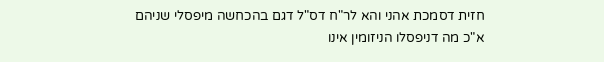חזית דסמכת אהני והא לר"ח דס"ל דגם בהכחשה מיפסלי שניהם א"כ מה דניפסלו הניזומין אינו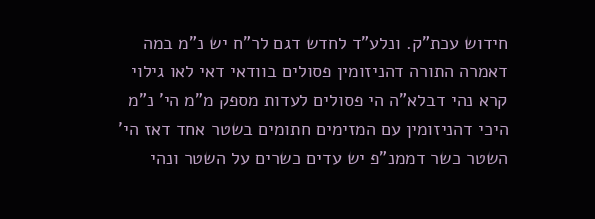חידוש עכת"ק. ונלע"ד לחדש דגם לר"ח יש נ"מ במה דאמרה התורה דהניזומין פסולים בוודאי דאי לאו גילוי קרא נהי דבלא"ה הי פסולים לעדות מספק מ"מ הי' נ"מ היכי דהניזומין עם המזימים חתומים בשטר אחד דאז הי' השטר כשר דממנ"פ יש עדים כשרים על השטר ונהי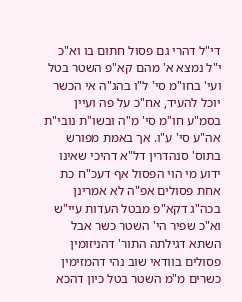די"ל דהרי גם פסול חתום בו וא"כ י"ל נמצא א' מהם קא"פ השטר בטל ועי' בחו"מ סי' ל"ו בהג"ה אי הכשר יוכל להעיד, אח"כ על פה ועיין בסמ"ע חו"מ סי' מ"ה ובשו"ת נובי"ת אה"ע סי' ע"ו. אך באמת מפורש בתוס' סנהדרין דל"א דהיכי שאינו ידוע מי הוי הפסול אף דעכ"ח כת אחת פסולים אפ"ה לא אמרינן בכה"ג דקא"פ מבטל העדות עיי"ש וא"כ שפיר הי' השטר כשר אבל השתא דגילתה התור' דהניזומין פסולים בוודאי שוב נהי דהמזימין כשרים מ"מ השטר בטל כיון דהכא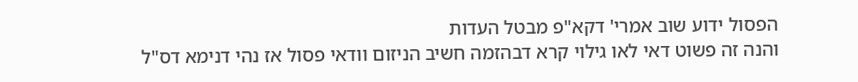הפסול ידוע שוב אמרי' דקא"פ מבטל העדות
והנה זה פשוט דאי לאו גילוי קרא דבהזמה חשיב הניזום וודאי פסול אז נהי דנימא דס"ל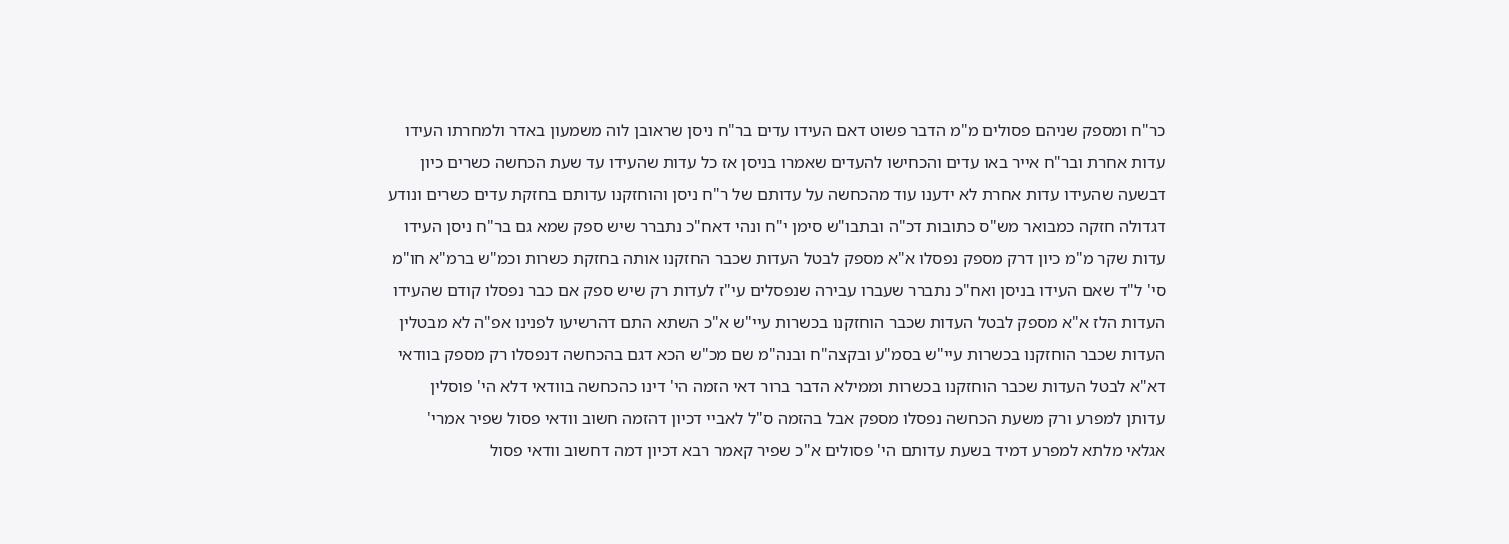כר"ח ומספק שניהם פסולים מ"מ הדבר פשוט דאם העידו עדים בר"ח ניסן שראובן לוה משמעון באדר ולמחרתו העידו עדות אחרת ובר"ח אייר באו עדים והכחישו להעדים שאמרו בניסן אז כל עדות שהעידו עד שעת הכחשה כשרים כיון דבשעה שהעידו עדות אחרת לא ידענו עוד מהכחשה על עדותם של ר"ח ניסן והוחזקנו עדותם בחזקת עדים כשרים ונודע דגדולה חזקה כמבואר מש"ס כתובות דכ"ה ובתבו"ש סימן י"ח ונהי דאח"כ נתברר שיש ספק שמא גם בר"ח ניסן העידו עדות שקר מ"מ כיון דרק מספק נפסלו א"א מספק לבטל העדות שכבר החזקנו אותה בחזקת כשרות וכמ"ש ברמ"א חו"מ סי' ל"ד שאם העידו בניסן ואח"כ נתברר שעברו עבירה שנפסלים עי"ז לעדות רק שיש ספק אם כבר נפסלו קודם שהעידו העדות הלז א"א מספק לבטל העדות שכבר הוחזקנו בכשרות עיי"ש א"כ השתא התם דהרשיעו לפנינו אפ"ה לא מבטלין העדות שכבר הוחזקנו בכשרות עיי"ש בסמ"ע ובקצה"ח ובנה"מ שם מכ"ש הכא דגם בהכחשה דנפסלו רק מספק בוודאי דא"א לבטל העדות שכבר הוחזקנו בכשרות וממילא הדבר ברור דאי הזמה הי' דינו כהכחשה בוודאי דלא הי' פוסלין עדותן למפרע ורק משעת הכחשה נפסלו מספק אבל בהזמה ס"ל לאביי דכיון דהזמה חשוב וודאי פסול שפיר אמרי' אגלאי מלתא למפרע דמיד בשעת עדותם הי' פסולים א"כ שפיר קאמר רבא דכיון דמה דחשוב וודאי פסול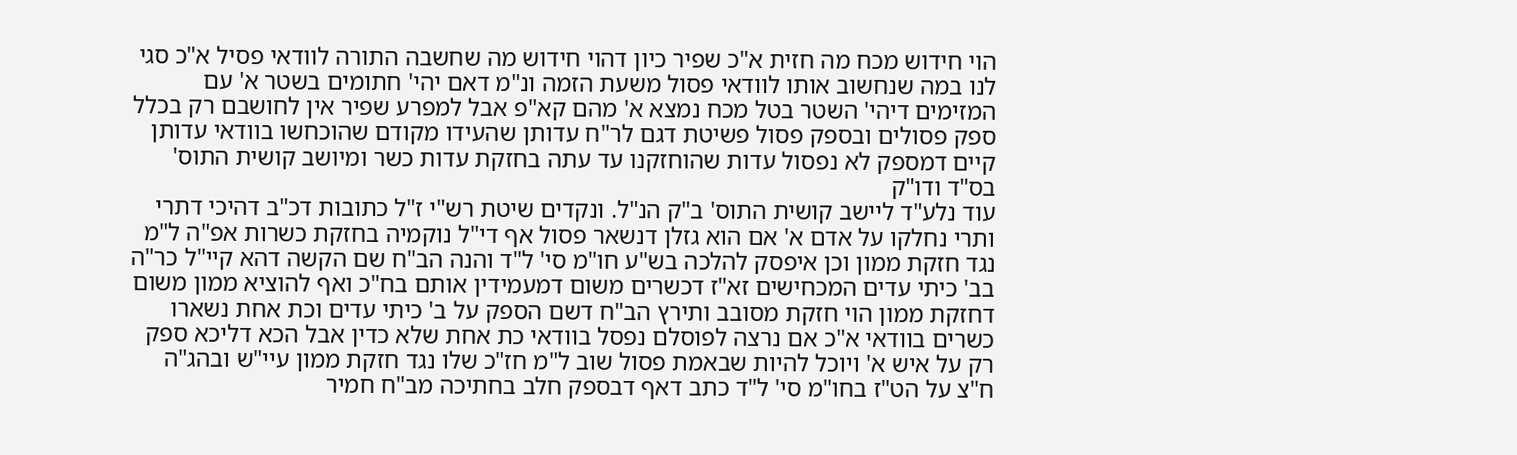הוי חידוש מכח מה חזית א"כ שפיר כיון דהוי חידוש מה שחשבה התורה לוודאי פסיל א"כ סגי לנו במה שנחשוב אותו לוודאי פסול משעת הזמה ונ"מ דאם יהי' חתומים בשטר א' עם המזימים דיהי' השטר בטל מכח נמצא א' מהם קא"פ אבל למפרע שפיר אין לחושבם רק בכלל ספק פסולים ובספק פסול פשיטת דגם לר"ח עדותן שהעידו מקודם שהוכחשו בוודאי עדותן קיים דמספק לא נפסול עדות שהוחזקנו עד עתה בחזקת עדות כשר ומיושב קושית התוס' בס"ד ודו"ק
עוד נלע"ד ליישב קושית התוס' ב"ק הנ"ל. ונקדים שיטת רש"י ז"ל כתובות דכ"ב דהיכי דתרי ותרי נחלקו על אדם א' אם הוא גזלן דנשאר פסול אף די"ל נוקמיה בחזקת כשרות אפ"ה ל"מ נגד חזקת ממון וכן איפסק להלכה בש"ע חו"מ סי' ל"ד והנה הב"ח שם הקשה דהא קיי"ל כר"ה בב' כיתי עדים המכחישים זא"ז דכשרים משום דמעמידין אותם בח"כ ואף להוציא ממון משום דחזקת ממון הוי חזקת מסובב ותירץ הב"ח דשם הספק על ב' כיתי עדים וכת אחת נשארו כשרים בוודאי א"כ אם נרצה לפוסלם נפסל בוודאי כת אחת שלא כדין אבל הכא דליכא ספק רק על איש א' ויוכל להיות שבאמת פסול שוב ל"מ חז"כ שלו נגד חזקת ממון עיי"ש ובהג"ה ח"צ על הט"ז בחו"מ סי' ל"ד כתב דאף דבספק חלב בחתיכה מב"ח חמיר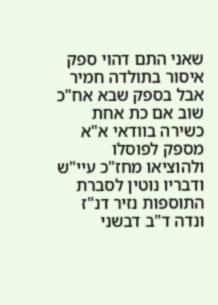שאני התם דהוי ספק איסור בתולדה חמיר אבל בספק שבא אח"כ שוב אם כת אחת כשירה בוודאי א"א מספק לפוסלו ולהוציאו מחז"כ עיי"ש ודבריו נוטין לסברת התוספות נזיר דנ"ז ונדה ד"ב דבשני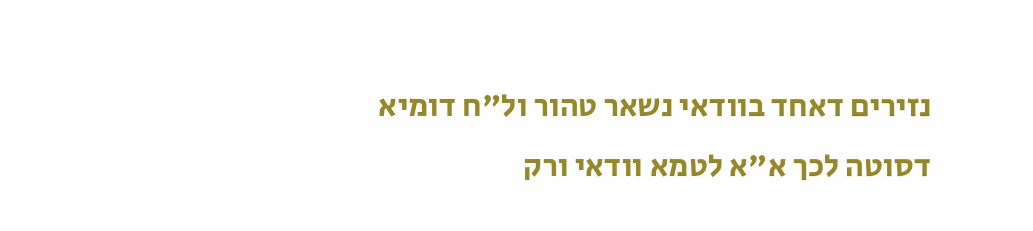נזירים דאחד בוודאי נשאר טהור ול"ח דומיא דסוטה לכך א"א לטמא וודאי ורק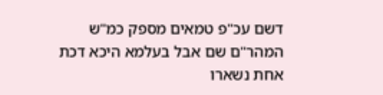דשם עכ"פ טמאים מספק כמ"ש המהר"ם שם אבל בעלמא היכא דכת אחת נשארו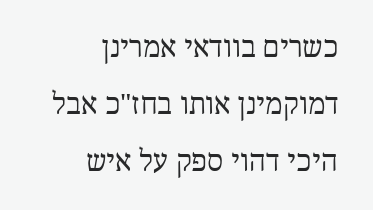כשרים בוודאי אמרינן דמוקמינן אותו בחז"כ אבל היכי דהוי ספק על איש